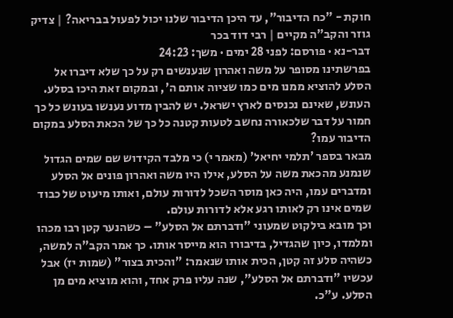חוקת - "כח הדיבור", עד היכן הדיבור שלנו יכול לפעול בבריאה? | צדיק גוזר והקב"ה מקיים | רבי דוד בכר
דבר-נא · פורסם: לפני 28 ימים · משך: 24:23
בפרשתינו מסופר על משה ואהרון שנענשים רק על כך שלא דיברו אל הסלע להוציא ממנו מים כמו שציוה אותם ה', ובמקום זאת היכו בסלע. העונש, שאינם נכנסים לארץ ישראל. יש להבין מדוע נענשו בעונש כל כך חמור על דבר שלכאורה נחשב לטעות קטנה כל כך של הכאת הסלע במקום הדיבור עמו?
מבאר בספר 'תלמי יחיאל' (מאמר י) כי מלבד הקידוש שם שמים הגדול שנמנע מהכאת משה על הסלע, אילו היו משה ואהרון פונים אל הסלע ומדברים עמו, היה כאן מוסר השכל לדורות עולם, ואותו מיעוט של כבוד שמים אינו רק לאותו רגע אלא לדורות עולם.
וכך מובא בילקוט שמעוני "ודברתם אל הסלע" – כשהנער קטן רבו מכהו ומלמדו, כיון שהגדיל, בדיבורו הוא מייסר אותו. כך אמר הקב"ה למשה, כשהיה סלע זה קטן, הכית אותו שנאמר: "והכית בצור" (שמות יז) אבל עכשיו "ודברתם אל הסלע", שנה עליו פרק אחד, והוא מוציא מים מן הסלע. ע"כ.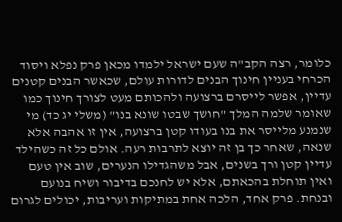כלומר, רצה הקב"ה שעם ישראל ילמדו מכאן פרק נפלא ויסוד הכרחי בעניין חינוך הבנים לדורות עולם, שכאשר הבנים קטנים עדיין, אפשר לייסרם ברצועה ולהכותם מעט לצורך חינוך כמו שאומר שלמה המלך "חושך שבטו שונא בנו" (משלי יג כד) מי שנמנע מלייסר את בנו בעודו קטן ברצועה, אין זו אהבה אלא שנאה, שאחר כך בן זה יוצא לתרבות רעה. אולם כל זה כשהילד עדיין קטן ורך בשנים, אבל משהגדילו הנערים, שוב אין טעם ואין תוחלת בהכאתם, אלא יש לחנכם בדיבור ושיח בנועם ובנחת. פרק אחד, הלכה אחת במתיקות ועריבות, יכולים לגרום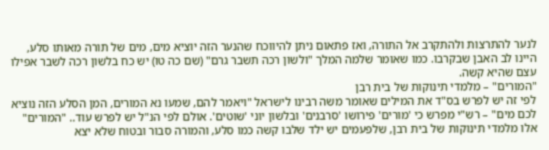לנער להתרצות ולהתקרב אל התורה, ואז פתאום ניתן להיווכח שהנער הזה יוציא מים, מים של תורה מאותו סלע, היינו לב האבן שבקרבו. כמו שאומר שלמה המלך "ולשון רכה תשבר גרם" (שם כה טו) יש כח בלשון רכה לשבר אפילו עצם שהיא קשה.
"המורים" – מלמדי תינוקות של בית רבן
לפי זה יש לפרש בס"ד את המילים שאומר משה רבינו לישראל "ויאמר להם, שמעו נא המורים, המן הסלע הזה נוציא לכם מים" – רש"י מפרש כי 'מורים' פירושו 'סרבנים' ובלשון יוני 'שוטים'. אולם לפי הנ"ל יש לפרש עוד.. "המורים" אלו מלמדי תינוקות של בית רבן, שלפעמים יש ילד שלבו קשה כמו סלע, והמורה סבור ובטוח שלא יצא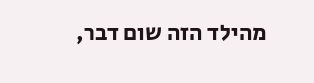מהילד הזה שום דבר,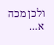ולכן מכה א…